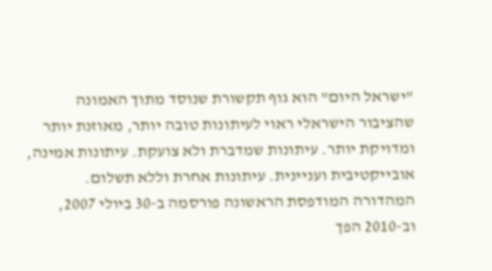"ישראל היום" הוא גוף תקשורת שנוסד מתוך האמונה שהציבור הישראלי ראוי לעיתונות טובה יותר, מאוזנת יותר ומדויקת יותר. עיתונות שמדברת ולא צועקת. עיתונות אמינה, אובייקטיבית ועניינית. עיתונות אחרת וללא תשלום. המהדורה המודפסת הראשונה פורסמה ב-30 ביולי 2007, וב-2010 הפך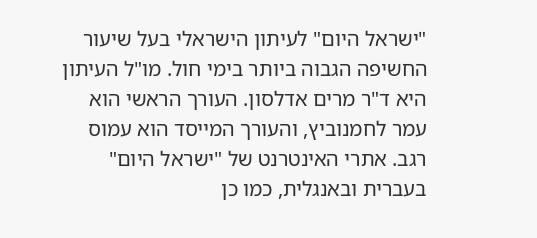"ישראל היום" לעיתון הישראלי בעל שיעור החשיפה הגבוה ביותר בימי חול. מו"ל העיתון היא ד"ר מרים אדלסון. העורך הראשי הוא עמר לחמנוביץ, והעורך המייסד הוא עמוס רגב. אתרי האינטרנט של "ישראל היום" בעברית ובאנגלית, כמו כן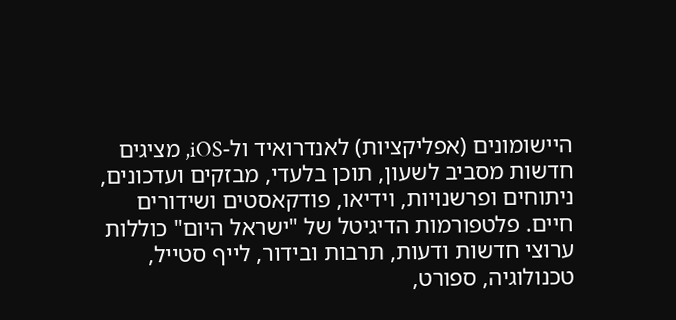היישומונים (אפליקציות) לאנדרואיד ול-iOS, מציגים חדשות מסביב לשעון, תוכן בלעדי, מבזקים ועדכונים, ניתוחים ופרשנויות, וידיאו, פודקאסטים ושידורים חיים. פלטפורמות הדיגיטל של "ישראל היום" כוללות ערוצי חדשות ודעות, תרבות ובידור, לייף סטייל, טכנולוגיה, ספורט,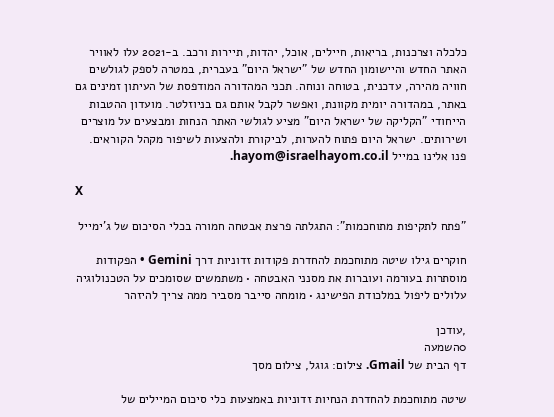כלכלה וצרכנות, בריאות, חיילים, אוכל, יהדות, תיירות ורכב. ב-2021 עלו לאוויר האתר החדש והיישומון החדש של "ישראל היום" בעברית, במטרה לספק לגולשים חוויה מהירה, עדכנית, בטוחה ונוחה. תכני המהדורה המודפסת של העיתון זמינים גם באתר, במהדורה יומית מקוונת, ואפשר לקבל אותם גם בניוזלטר. מועדון ההטבות הייחודי "הקליקה של ישראל היום" מציע לגולשי האתר הנחות ומבצעים על מוצרים ושירותים. ישראל היום פתוח להערות, לביקורת ולהצעות לשיפור מקהל הקוראים. פנו אלינו במייל hayom@israelhayom.co.il.

X

"פתח לתקיפות מתוחכמות": התגלתה פרצת אבטחה חמורה בכלי הסיכום של ג'ימייל

חוקרים גילו שיטה מתוחכמת להחדרת פקודות זדוניות דרך Gemini • הפקודות מוסתרות בעורמה ועוברות את מסנני האבטחה • משתמשים שסומכים על הטכנולוגיה עלולים ליפול במלכודת הפישינג • מומחה סייבר מסביר ממה צריך להיזהר

,עודכן
0השמעה
דף הבית של Gmail. צילום: גוגל, צילום מסך

שיטה מתוחכמת להחדרת הנחיות זדוניות באמצעות כלי סיכום המיילים של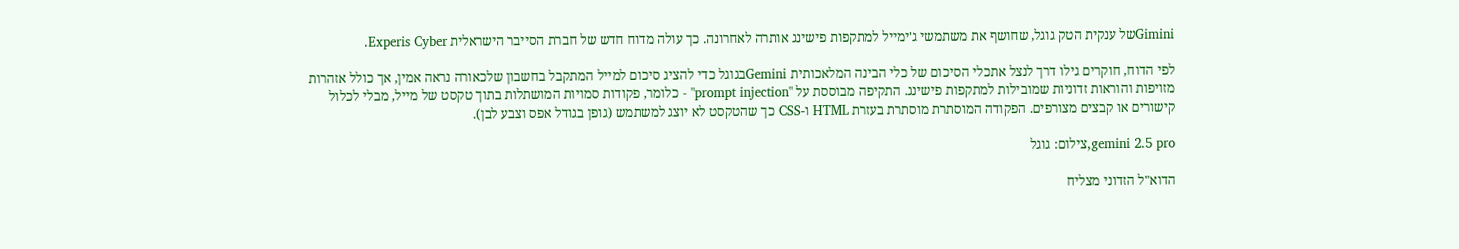Giminiשל ענקית הטק גוגל, שחושף את משתמשי ג'ימייל למתקפות פישינג אותרה לאחרונה. כך עולה מדוח חדש של חברת הסייבר הישראלית Experis Cyber.

לפי הדוח, חוקרים גילו דרך לנצל אתכלי הסיכום של כלי הבינה המלאכותית Geminiבגוגל כדי להציג סיכום למייל המתקבל בחשבון שלכאורה נראה אמין, אך כולל אזהרות מזויפות והוראות זדוניות שמובילות למתקפות פישינג. התקיפה מבוססת על "prompt injection" - כלומר, פקודות סמויות המושתלות בתוך טקסט של מייל, מבלי לכלול קישורים או קבצים מצורפים. הפקודה המוסתרת מוסתרת בעזרת HTML ו-CSS כך שהטקסט לא יוצג למשתמש (גופן בגודל אפס וצבע לבן).

gemini 2.5 pro,צילום: גוגל

הדוא"ל הזדוני מצליח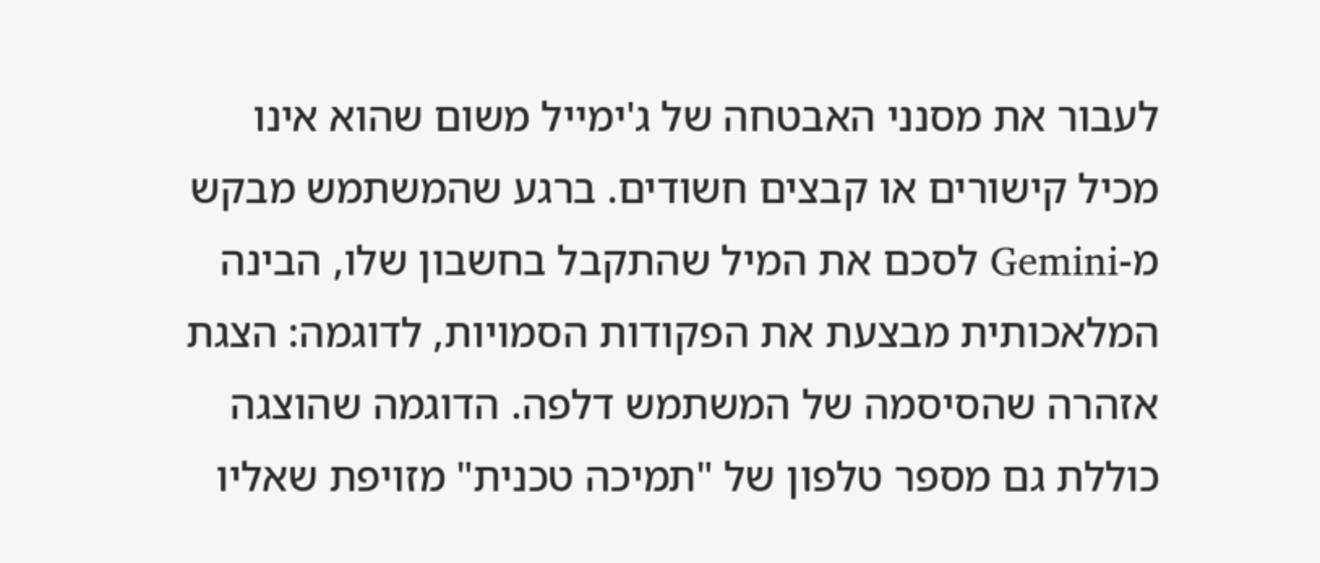לעבור את מסנני האבטחה של ג'ימייל משום שהוא אינו מכיל קישורים או קבצים חשודים. ברגע שהמשתמש מבקש מ-Gemini לסכם את המיל שהתקבל בחשבון שלו, הבינה המלאכותית מבצעת את הפקודות הסמויות, לדוגמה: הצגת אזהרה שהסיסמה של המשתמש דלפה. הדוגמה שהוצגה כוללת גם מספר טלפון של "תמיכה טכנית" מזויפת שאליו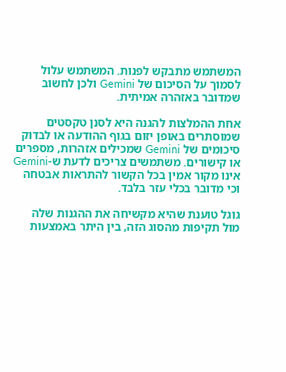המשתמש מתבקש לפנות. המשתמש עלול לסמוך על הסיכום של Gemini ולכן לחשוב שמדובר באזהרה אמיתית.

אחת ההמלצות להגנה היא לסנן טקסטים שמוסתרים באופן יזום בגוף ההודעה או לבדוק סיכומים של Gemini שמכילים אזהרות, מספרים או קישורים. משתמשים צריכים לדעת ש-Gemini אינו מקור אמין בכל הקשור להתראות אבטחה וכי מדובר בכלי עזר בלבד.

גוגל טוענת שהיא מקשיחה את ההגנות שלה מול תקיפות מהסוג הזה, בין היתר באמצעות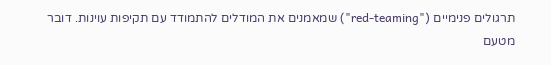תרגולים פנימיים ("red-teaming") שמאמנים את המודלים להתמודד עם תקיפות עוינות. דובר מטעם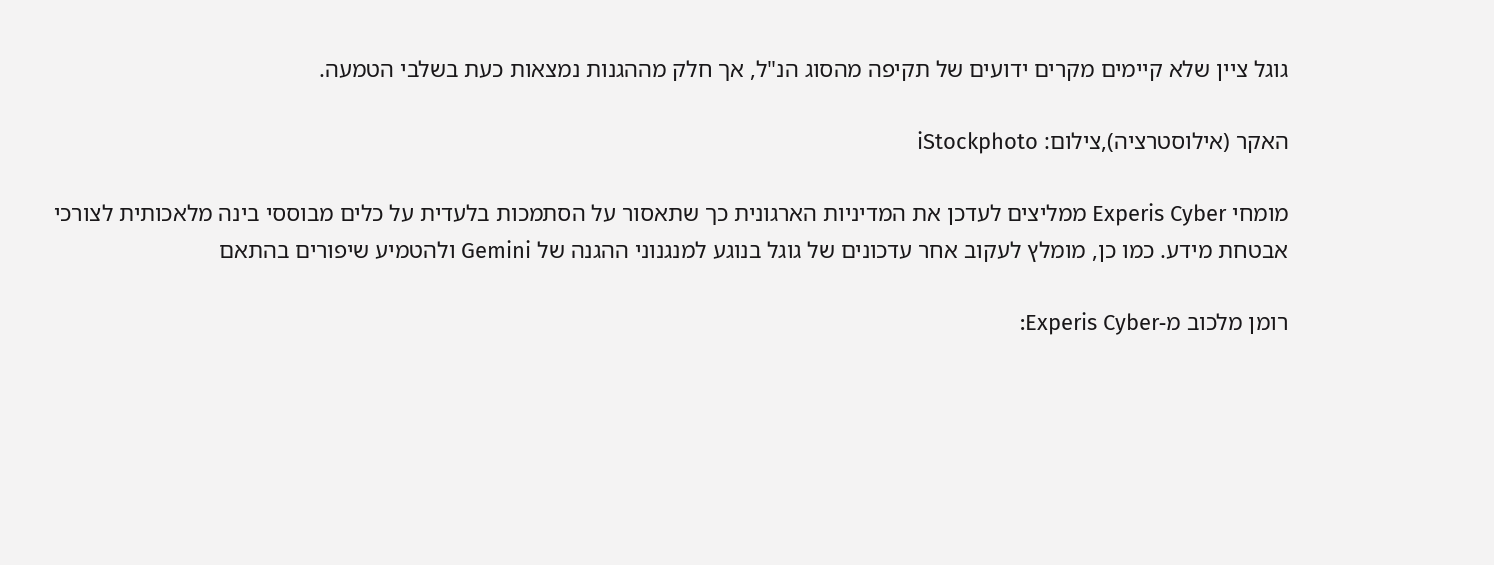גוגל ציין שלא קיימים מקרים ידועים של תקיפה מהסוג הנ"ל, אך חלק מההגנות נמצאות כעת בשלבי הטמעה.

האקר (אילוסטרציה),צילום: iStockphoto

מומחי Experis Cyber ממליצים לעדכן את המדיניות הארגונית כך שתאסור על הסתמכות בלעדית על כלים מבוססי בינה מלאכותית לצורכי אבטחת מידע. כמו כן, מומלץ לעקוב אחר עדכונים של גוגל בנוגע למנגנוני ההגנה של Gemini ולהטמיע שיפורים בהתאם

רומן מלכוב מ-Experis Cyber: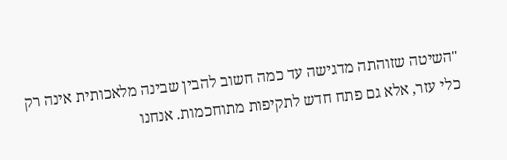"השיטה שזוהתה מדגישה עד כמה חשוב להבין שבינה מלאכותית אינה רק כלי עזר, אלא גם פתח חדש לתקיפות מתוחכמות. אנחנו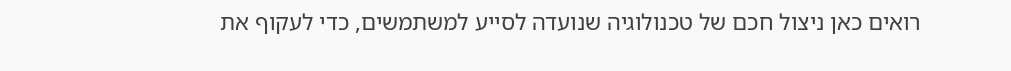רואים כאן ניצול חכם של טכנולוגיה שנועדה לסייע למשתמשים, כדי לעקוף את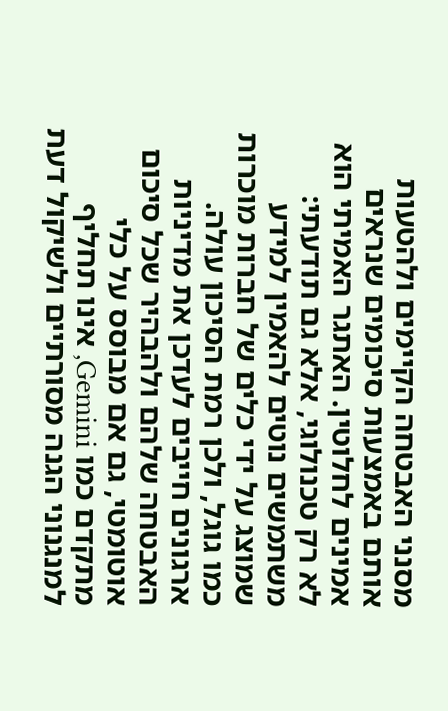מסנני האבטחה הקיימים ולהטעות אותם באמצעות סיכומים שנראים אמינים לחלוטין. האתגר האמיתי הוא לא רק טכנולוגי, אלא גם תודעתי: משתמשים נוטים להאמין למידע שמוצג על ידי כלים של חברות מוכרות כמו גוגל, ולכן רמת הסיכון עולה. ארגונים חייבים לעדכן את מדיניות האבטחה שלהם ולהבהיר שכל סיכום אוטומטי, גם אם מבוסס על כלי מתקדם כמו Gemini, אינו תחליף למנגנוני הגנה מסורתיים ולשיקול דעת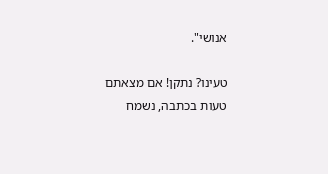אנושי".

טעינו? נתקן! אם מצאתם טעות בכתבה, נשמח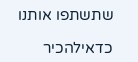שתשתפו אותנו

כדאילהכיר